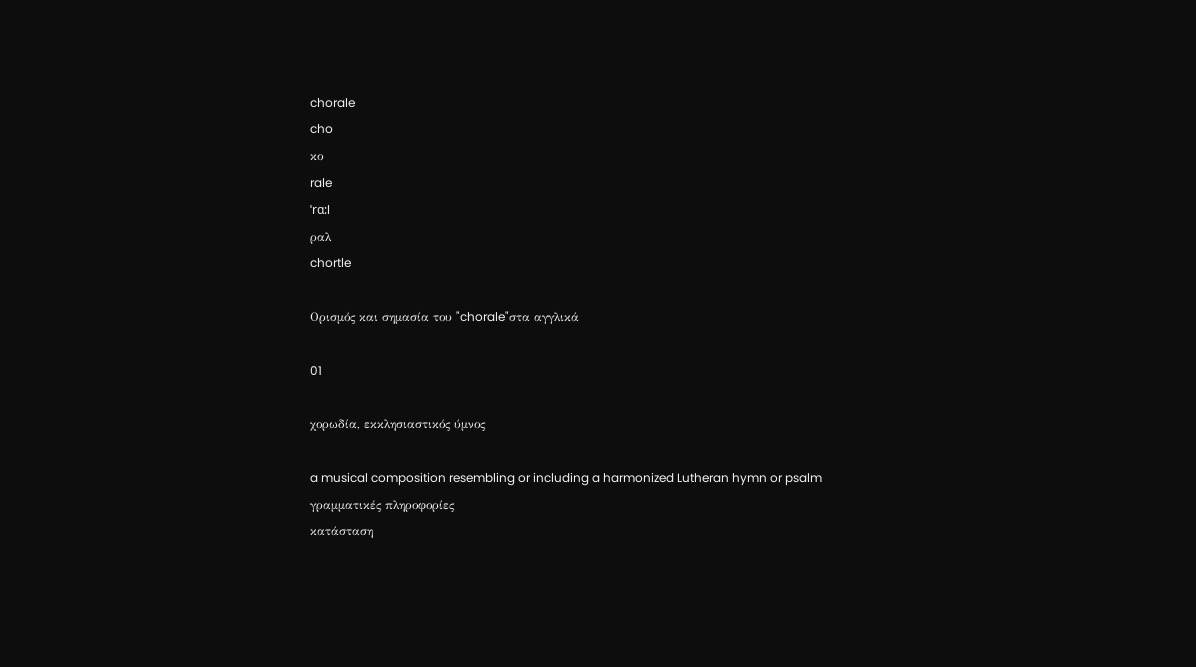chorale
cho
κο
rale
ˈrɑ:l
ραλ
chortle

Ορισμός και σημασία του "chorale"στα αγγλικά

01

χορωδία, εκκλησιαστικός ύμνος

a musical composition resembling or including a harmonized Lutheran hymn or psalm
γραμματικές πληροφορίες
κατάσταση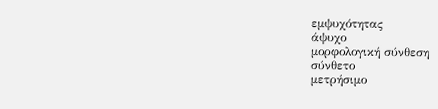εμψυχότητας
άψυχο
μορφολογική σύνθεση
σύνθετο
μετρήσιμο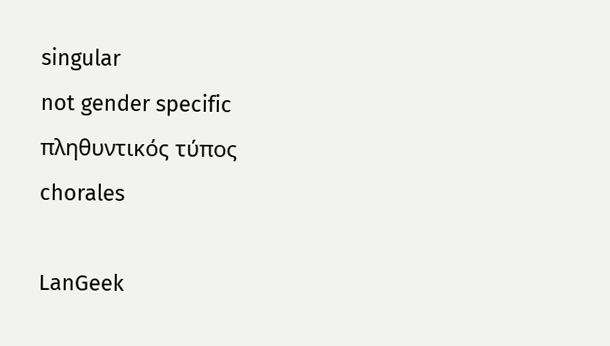singular
not gender specific
πληθυντικός τύπος
chorales

LanGeek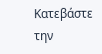Κατεβάστε την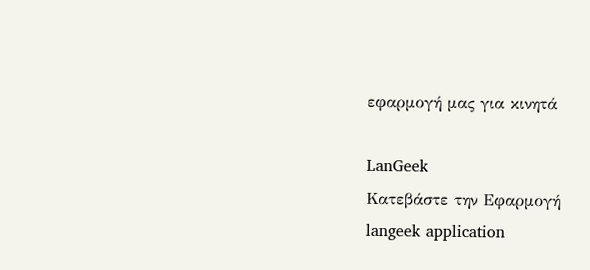εφαρμογή μας για κινητά

LanGeek
Κατεβάστε την Εφαρμογή
langeek application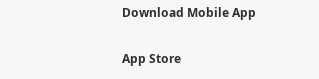Download Mobile App

App Store